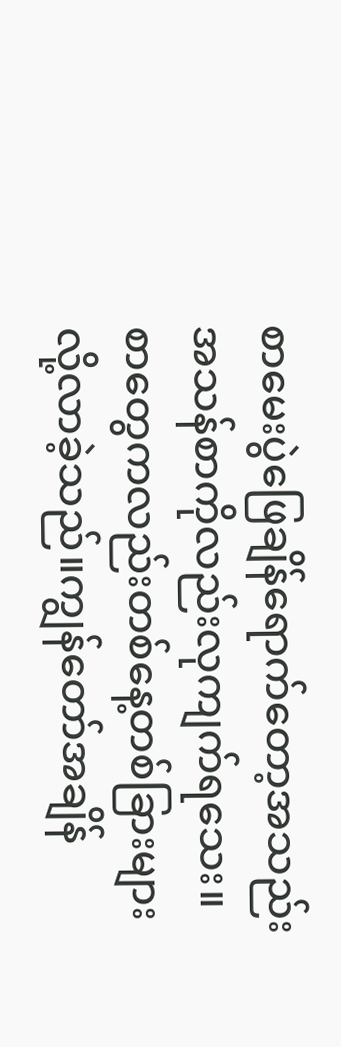စာမေးပွဲဖြေချိန်ရောက်တော့အသည်းအသန်စာကိုလည်းလုကျက်ရသေး။စာတွေကလည်းတစ်နေ့တစ်ခြားများလို့လာခဲ့သည်။ကျွန်တော်အချိန်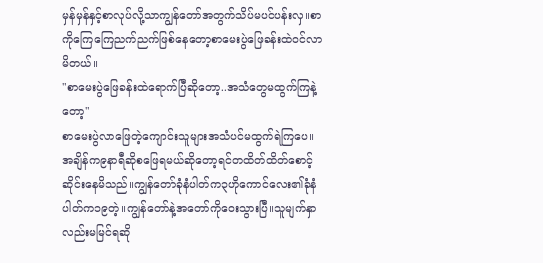မှန်မှန်နှင့်စာလုပ်လို့သာကျွန်တော်အတွက်သိပ်မပင်ပန်းလှ။စာကိုကြေကြေညက်ညက်ဖြစ်နေတော့စာမေးပွဲဖြေခန်းထဲဝင်လာမိတယ်။
"စာမေးပွဲဖြေခန်းထဲရောက်ပြီဆိုတော့..အသံတွေမထွက်ကြနဲ့တော့"
စာမေးပွဲလာဖြေတဲ့ကျောင်းသူများအသံပင်မထွက်ရဲကြပေ။အချိန်က၉နာရီဆိုစဖြေရမယ်ဆိုတော့ရင်တထိတ်ထိတ်စောင့်ဆိုင်းနေမိသည်။ကျွန်တော်ခုံနံပါတ်က၃ဟိုကောင်လေး၏ခုံနံပါတ်က၁၉တဲ့။ကျွန်တော်နဲ့အတော်ကိုဝေးသွားပြီ။သူမျက်နှာလည်းမမြင်ရဆို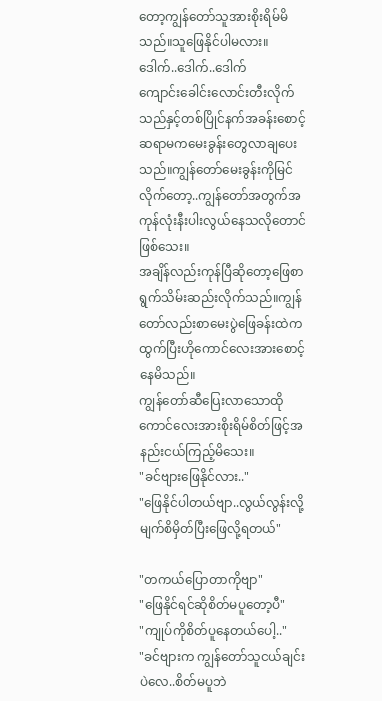တော့ကျွန်တော်သူအားစိုးရိမ်မိသည်။သူဖြေနိုင်ပါမလား။
ဒေါက်..ဒေါက်..ဒေါက်
ကျောင်းခေါင်းလောင်းတီးလိုက်သည်နှင့်တစ်ပြိုင်နက်အခန်းစောင့်ဆရာမကမေးခွန်းတွေလာချပေးသည်။ကျွန်တော်မေးခွန်းကိုမြင်လိုက်တော့..ကျွန်တော်အတွက်အကုန်လုံးနီးပါးလွယ်နေသလိုတောင်ဖြစ်သေး။
အချိန်လည်းကုန်ပြီဆိုတော့ဖြေစာရွက်သိမ်းဆည်းလိုက်သည်။ကျွန်တော်လည်းစာမေးပွဲဖြေခန်းထဲကထွက်ပြီးဟိုကောင်လေးအားစောင့်နေမိသည်။
ကျွန်တော်ဆီပြေးလာသောထိုကောင်လေးအားစိုးရိမ်စိတ်ဖြင့်အနည်းငယ်ကြည့်မိသေး။
"ခင်ဗျားဖြေနိုင်လား.."
"ဖြေနိုင်ပါတယ်ဗျာ..လွယ်လွန်းလို့မျက်စိမှိတ်ပြီးဖြေလို့ရတယ်"

"တကယ်ပြောတာကိုဗျာ"
"ဖြေနိုင်ရင်ဆိုစိတ်မပူတော့ပီ"
"ကျုပ်ကိုစိတ်ပူနေတယ်ပေါ့.."
"ခင်ဗျားက ကျွန်တော်သူငယ်ချင်းပဲလေ..စိတ်မပူဘဲ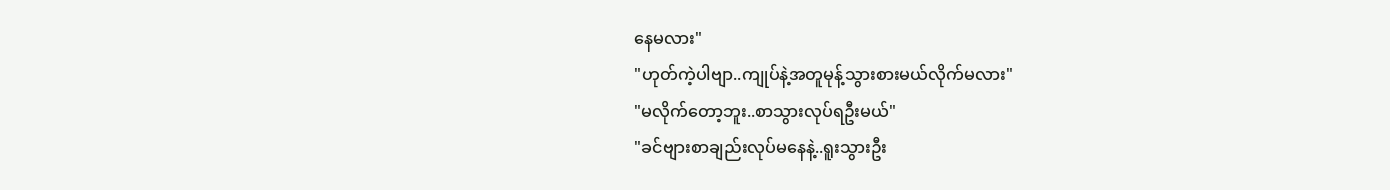နေမလား"
"ဟုတ်ကဲ့ပါဗျာ..ကျုပ်နဲ့အတူမုန့်သွားစားမယ်လိုက်မလား"
"မလိုက်တော့ဘူး..စာသွားလုပ်ရဦးမယ်"
"ခင်ဗျားစာချည်းလုပ်မနေနဲ့..ရူးသွားဦး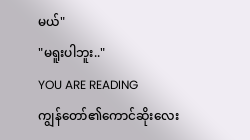မယ်"
"မရူးပါဘူး.."
YOU ARE READING
ကျွန်တော်၏ကောင်ဆိုးလေး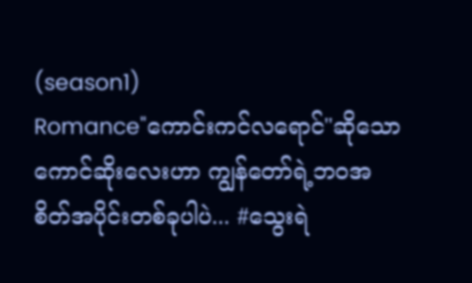(season1)
Romance"ကောင်းကင်လရောင်"ဆိုသောကောင်ဆိုးလေးဟာ ကျွန်တော်ရဲ့ဘဝအစိတ်အပိုင်းတစ်ခုပါပဲ... #သွေးရဲ